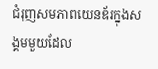ជំរុញសមភាពយេនឌ័រក្នុងសង្គមមួយដែល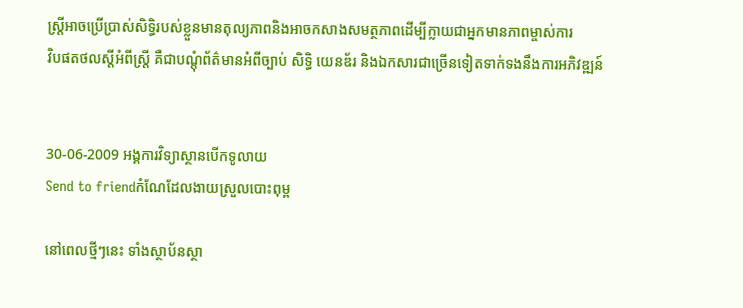ស្ត្រីអាចប្រើប្រាស់សិទ្ធិរបស់ខ្លួនមានតុល្យភាពនិងអាចកសាងសមត្ថភាពដើម្បីក្លាយជាអ្នកមានភាពម្ចាស់ការ
វិបផតថលស្តីអំពីស្ត្រី គឺជាបណ្តុំព័ត៌មានអំពីច្បាប់ សិទ្ធិ យេនឌ័រ និងឯកសារជាច្រើនទៀតទាក់ទងនឹងការអភិវឌ្ឍន៍


30-06-2009 អង្គការវិទ្យាស្ថានបើកទូលាយ
Send to friendកំណែដែលងាយស្រួលបោះពុម្ព

នៅពេលថ្មីៗនេះ ទាំងស្ថាប័នស្ថា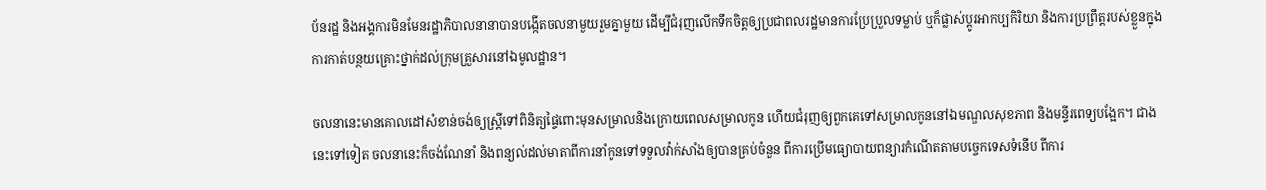ប័នរដ្ឋ និងអង្គការមិនមែនរដ្ឋាភិបាលនានាបានបង្កើតចលនាមួយរួមគ្នាមួយ ដើម្បីជំរុញលើកទឹកចិត្តឲ្យប្រជាពលរដ្ឋមានការប្រែប្រួលទម្លាប់ ឬក៏ផ្លាស់ប្ដូរអាកប្បកិរិយា និងការប្រព្រឹត្តរបស់ខ្លួនក្នុងការកាត់បន្ថយគ្រោះថ្នាក់ដល់ក្រុមគ្រួសារនៅឯមូលដ្ឋាន។

ចលនានេះមានគោលដៅសំខាន់ចង់ឲ្យស្ត្រីទៅពិនិត្យផ្ទៃពោះមុនសម្រាលនិងក្រោយពេលសម្រាលកូន ហើយជំរុញឲ្យពួកគេទៅសម្រាលកូននៅឯមណ្ឌលសុខភាព និងមន្ទីរពេទ្យបង្អែក។ ជាងនេះទៅទៀត ចលនានេះក៏ចង់ណែនាំ និងពន្យល់ដល់មាតាពីការនាំកូនទៅទទួលវ៉ាក់សាំងឲ្យបានគ្រប់ចំនួន ពីការប្រើមធ្យោបាយពន្យារកំណើតតាមបច្ចេកទេសទំនើប ពីការ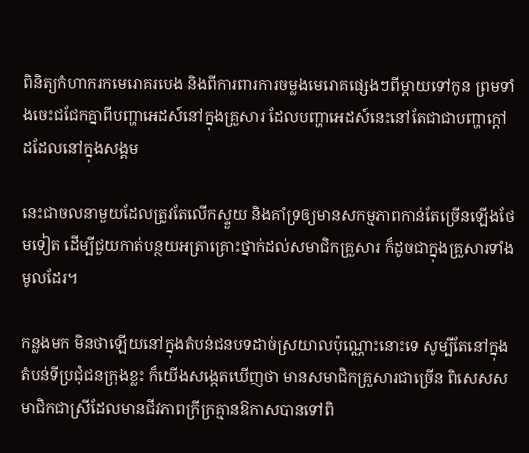ពិនិត្យកំហាករកមេរោគរបេង និងពីការពារការចម្លងមេរោគផ្សេងៗពីម្ដាយទៅកូន ព្រមទាំងចេះជជែកគ្នាពីបញ្ហាអេដស៍នៅក្នុងគ្រួសារ ដែលបញ្ហាអេដស៍នេះនៅតែជាជាបញ្ហាក្ដៅដដែលនៅក្នុងសង្គម

នេះជាចលនាមួយដែលត្រូវតែលើកស្ទួយ និងគាំទ្រឲ្យមានសកម្មភាពកាន់តែច្រើនឡើងថែមទៀត ដើម្បីជួយកាត់បន្ថយអត្រាគ្រោះថ្នាក់ដល់សមាជិកគ្រួសារ ក៏ដូចជាក្នុងគ្រួសារទាំងមូលដែរ។

កន្លងមក មិនថាឡើយនៅក្នុងតំបន់ជនបទដាច់ស្រយាលប៉ុណ្ណោះនោះទេ សូម្បីតែនៅក្នុងតំបន់ទីប្រជុំជនក្រុងខ្លះ ក៏យើងសង្កេតឃើញថា មានសមាជិកគ្រួសារជាច្រើន ពិសេសសមាជិកជាស្រីដែលមានជីវភាពក្រីក្រគ្មានឱកាសបានទៅពិ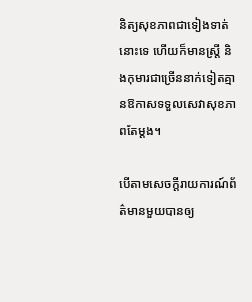និត្យសុខភាពជាទៀងទាត់នោះទេ ហើយក៏មានស្ត្រី និងកុមារជាច្រើននាក់ទៀតគ្មានឱកាសទទួលសេវាសុខភាពតែម្ដង។

បើតាមសេចក្ដីរាយការណ៍ព័ត៌មានមួយបានឲ្យ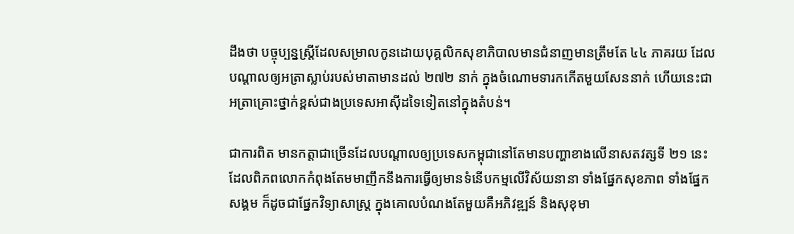ដឹងថា បច្ចុប្បន្នស្ត្រីដែលសម្រាលកូនដោយបុគ្គលិកសុខាភិបាលមានជំនាញមានត្រឹមតែ ៤៤ ភាគរយ ដែលបណ្ដាលឲ្យអត្រាស្លាប់របស់មាតាមានដល់ ២៧២ នាក់ ក្នុងចំណោមទារកកើតមួយសែននាក់ ហើយនេះជាអត្រាគ្រោះថ្នាក់ខ្ពស់ជាងប្រទេសអាស៊ីដទៃទៀតនៅក្នុងតំបន់។

ជាការពិត មានកត្តាជាច្រើនដែលបណ្ដាលឲ្យប្រទេសកម្ពុជានៅតែមានបញ្ហាខាងលើនាសតវត្សទី ២១ នេះ ដែលពិភពលោកកំពុងតែមមាញឹកនឹងការធ្វើឲ្យមានទំនើបកម្មលើវិស័យនានា ទាំងផ្នែកសុខភាព ទាំងផ្នែកសង្គម ក៏ដូចជាផ្នែកវិទ្យាសាស្ត្រ ក្នុងគោលបំណងតែមួយគឺអភិវឌ្ឍន៍ និងសុខុមា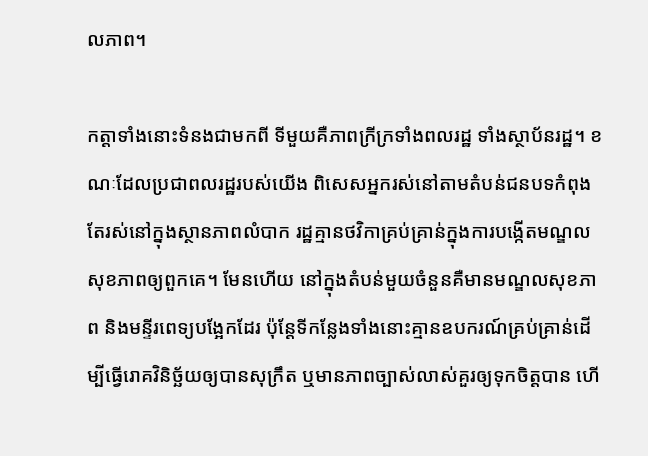លភាព។

កត្តាទាំងនោះទំនងជាមកពី ទីមួយគឺភាពក្រីក្រទាំងពលរដ្ឋ ទាំងស្ថាប័នរដ្ឋ។ ខណៈដែលប្រជាពលរដ្ឋរបស់យើង ពិសេសអ្នករស់នៅតាមតំបន់ជនបទកំពុងតែរស់នៅក្នុងស្ថានភាពលំបាក រដ្ឋគ្មានថវិកាគ្រប់គ្រាន់ក្នុងការបង្កើតមណ្ឌលសុខភាពឲ្យពួកគេ។ មែនហើយ នៅក្នុងតំបន់មួយចំនួនគឺមានមណ្ឌលសុខភាព និងមន្ទីរពេទ្យបង្អែកដែរ ប៉ុន្តែទីកន្លែងទាំងនោះគ្មានឧបករណ៍គ្រប់គ្រាន់ដើម្បីធ្វើរោគវិនិច្ឆ័យឲ្យបានសុក្រឹត ឬមានភាពច្បាស់លាស់គួរឲ្យទុកចិត្តបាន ហើ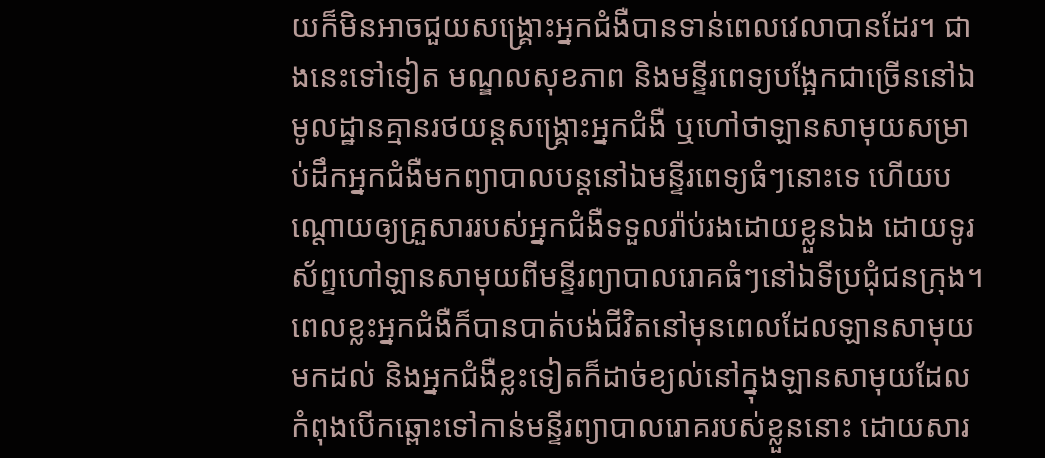យក៏មិនអាចជួយសង្គ្រោះអ្នកជំងឺបានទាន់ពេលវេលាបានដែរ។ ជាងនេះទៅទៀត មណ្ឌលសុខភាព និងមន្ទីរពេទ្យបង្អែកជាច្រើននៅឯមូលដ្ឋានគ្មានរថយន្តសង្គ្រោះអ្នកជំងឺ ឬហៅថាឡានសាមុយសម្រាប់ដឹកអ្នកជំងឺមកព្យាបាលបន្តនៅឯមន្ទីរពេទ្យធំៗនោះទេ ហើយបណ្ដោយឲ្យគ្រួសាររបស់អ្នកជំងឺទទួលរ៉ាប់រងដោយខ្លួនឯង ដោយទូរស័ព្ទហៅឡានសាមុយពីមន្ទីរព្យាបាលរោគធំៗនៅឯទីប្រជុំជនក្រុង។ ពេលខ្លះអ្នកជំងឺក៏បានបាត់បង់ជីវិតនៅមុនពេលដែលឡានសាមុយមកដល់ និងអ្នកជំងឺខ្លះទៀតក៏ដាច់ខ្យល់នៅក្នុងឡានសាមុយដែលកំពុងបើកឆ្ពោះទៅកាន់មន្ទីរព្យាបាលរោគរបស់ខ្លួននោះ ដោយសារ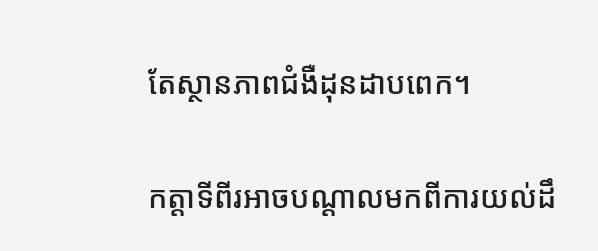តែស្ថានភាពជំងឺដុនដាបពេក។

កត្តាទីពីរអាចបណ្ដាលមកពីការយល់ដឹ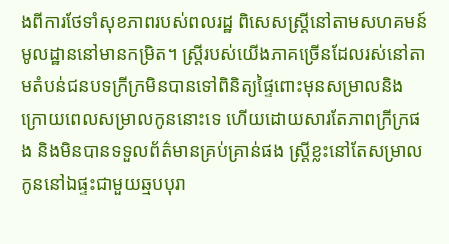ងពីការថែទាំសុខភាពរបស់ពលរដ្ឋ ពិសេសស្ត្រីនៅតាមសហគមន៍មូលដ្ឋាននៅមានកម្រិត។ ស្ត្រីរបស់យើងភាគច្រើនដែលរស់នៅតាមតំបន់ជនបទក្រីក្រមិនបានទៅពិនិត្យផ្ទៃពោះមុនសម្រាលនិងក្រោយពេលសម្រាលកូននោះទេ ហើយដោយសារតែភាពក្រីក្រផង និងមិនបានទទួលព័ត៌មានគ្រប់គ្រាន់ផង ស្ត្រីខ្លះនៅតែសម្រាលកូននៅឯផ្ទះជាមួយឆ្មបបុរា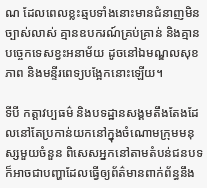ណ ដែលពេលខ្លះឆ្មបទាំងនោះមានជំនាញមិនច្បាស់លាស់ គ្មានឧបករណ៍គ្រប់គ្រាន់ និងគ្មានបច្ចេកទេសខ្វះអនាម័យ ដូចនៅឯមណ្ឌលសុខភាព និងមន្ទីរពេទ្យបង្អែកនោះឡើយ។

ទីបី កត្តាវប្បធម៌ និងបទដ្ឋានសង្គមតឹងតែងដែលនៅតែប្រកាន់យកនៅក្នុងចំណោមក្រុមមនុស្សមួយចំនួន ពិសេសអ្នកនៅតាមតំបន់ជនបទ ក៏អាចជាបញ្ហាដែលធ្វើឲ្យព័ត៌មានពាក់ព័ន្ធនឹង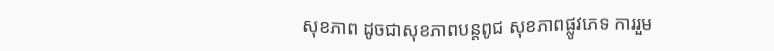សុខភាព ដូចជាសុខភាពបន្តពូជ សុខភាពផ្លូវភេទ ការរួម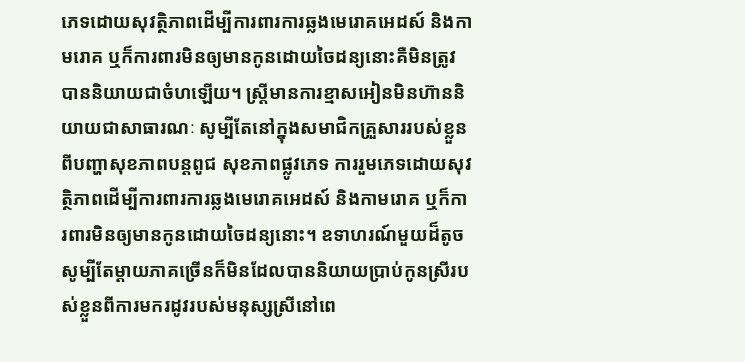ភេទដោយសុវត្ថិភាពដើម្បីការពារការឆ្លងមេរោគអេដស៍ និងកាមរោគ ឬក៏ការពារមិនឲ្យមានកូនដោយចៃដន្យនោះគឺមិនត្រូវបាននិយាយជាចំហឡើយ។ ស្ត្រីមានការខ្មាសអៀនមិនហ៊ាននិយាយជាសាធារណៈ សូម្បីតែនៅក្នុងសមាជិកគ្រួសាររបស់ខ្លួនពីបញ្ហាសុខភាពបន្តពូជ សុខភាពផ្លូវភេទ ការរួមភេទដោយសុវត្ថិភាពដើម្បីការពារការឆ្លងមេរោគអេដស៍ និងកាមរោគ ឬក៏ការពារមិនឲ្យមានកូនដោយចៃដន្យនោះ។ ឧទាហរណ៍មួយដ៏តូច សូម្បីតែម្ដាយភាគច្រើនក៏មិនដែលបាននិយាយប្រាប់កូនស្រីរបស់ខ្លួនពីការមករដូវរបស់មនុស្សស្រីនៅពេ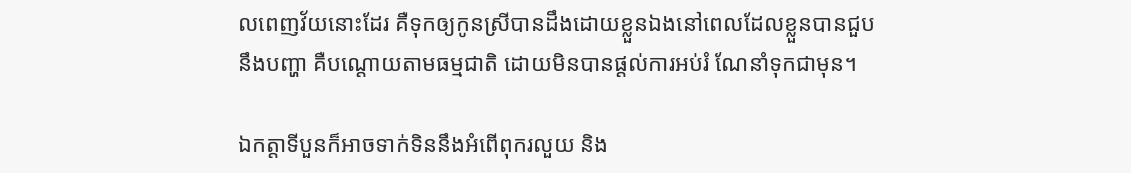លពេញវ័យនោះដែរ គឺទុកឲ្យកូនស្រីបានដឹងដោយខ្លួនឯងនៅពេលដែលខ្លួនបានជួបនឹងបញ្ហា គឺបណ្ដោយតាមធម្មជាតិ ដោយមិនបានផ្ដល់ការអប់រំ ណែនាំទុកជាមុន។

ឯកត្តាទីបួនក៏អាចទាក់ទិននឹងអំពើពុករលួយ និង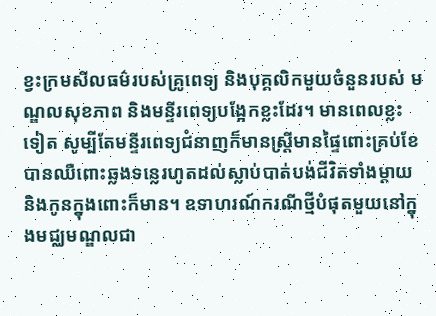ខ្វះក្រមសីលធម៌របស់គ្រូពេទ្យ និងបុគ្គលិកមួយចំនួនរបស់ មណ្ឌលសុខភាព និងមន្ទីរពេទ្យបង្អែកខ្លះដែរ។ មានពេលខ្លះទៀត សូម្បីតែមន្ទីរពេទ្យជំនាញក៏មានស្ត្រីមានផ្ទៃពោះគ្រប់ខែបានឈឺពោះឆ្លងទន្លេរហូតដល់ស្លាប់បាត់បង់ជីវិតទាំងម្ដាយ និងកូនក្នុងពោះក៏មាន។ ឧទាហរណ៍ករណីថ្មីបំផុតមួយនៅក្នុងមជ្ឈមណ្ឌលជា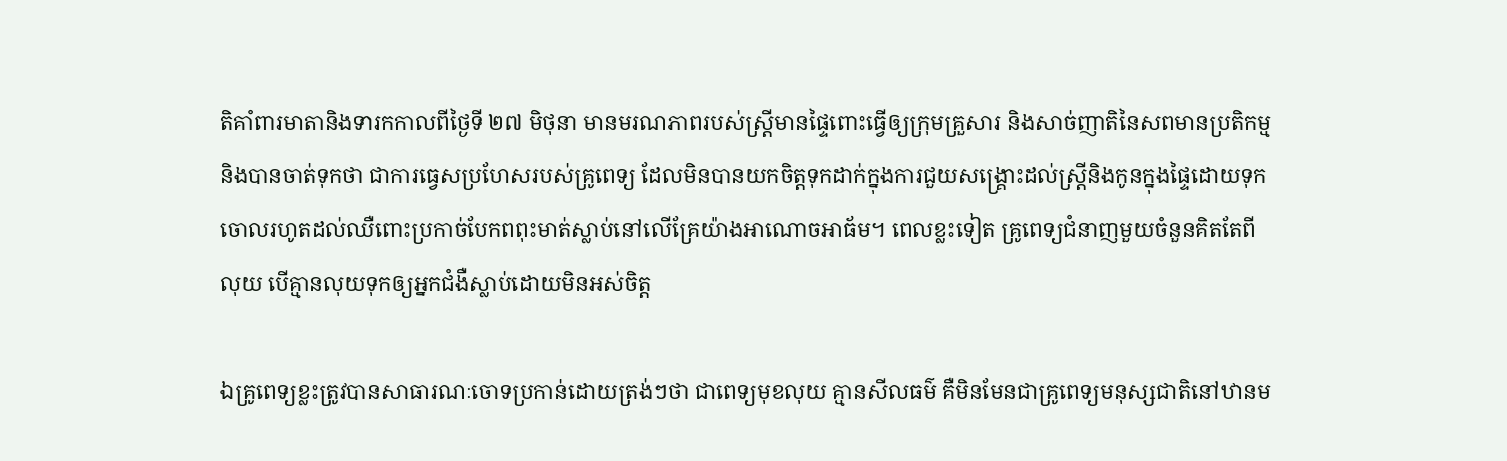តិគាំពារមាតានិងទារកកាលពីថ្ងៃទី ២៧ មិថុនា មានមរណភាពរបស់ស្ត្រីមានផ្ទៃពោះធ្វើឲ្យក្រុមគ្រួសារ និងសាច់ញាតិនៃសពមានប្រតិកម្ម និងបានចាត់ទុកថា ជាការធ្វេសប្រហែសរបស់គ្រូពេទ្យ ដែលមិនបានយកចិត្តទុកដាក់ក្នុងការជួយសង្គ្រោះដល់ស្ត្រីនិងកូនក្នុងផ្ទៃដោយទុកចោលរហូតដល់ឈឺពោះប្រកាច់បែកពពុះមាត់ស្លាប់នៅលើគ្រែយ៉ាងអាណោចអាធ័ម។ ពេលខ្លះទៀត គ្រូពេទ្យជំនាញមួយចំនួនគិតតែពីលុយ បើគ្មានលុយទុកឲ្យអ្នកជំងឺស្លាប់ដោយមិនអស់ចិត្ត

ឯគ្រូពេទ្យខ្លះត្រូវបានសាធារណៈចោទប្រកាន់ដោយត្រង់ៗថា ជាពេទ្យមុខលុយ គ្មានសីលធម៌ គឺមិនមែនជាគ្រូពេទ្យមនុស្សជាតិនៅឋានម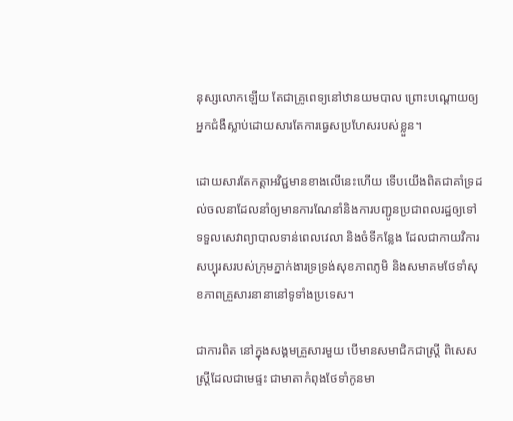នុស្សលោកឡើយ តែជាគ្រូពេទ្យនៅឋានយមបាល ព្រោះបណ្ដោយឲ្យអ្នកជំងឺស្លាប់ដោយសារតែការធ្វេសប្រហែសរបស់ខ្លួន។

ដោយសារតែកត្តាអវិជ្ជមានខាងលើនេះហើយ ទើបយើងពិតជាគាំទ្រដល់ចលនាដែលនាំឲ្យមានការណែនាំនិងការបញ្ជូនប្រជាពលរដ្ឋឲ្យទៅទទួលសេវាព្យាបាលទាន់ពេលវេលា និងចំទីកន្លែង ដែលជាកាយវិការសប្បុរសរបស់ក្រុមភ្នាក់ងារទ្រទ្រង់សុខភាពភូមិ និងសមាគមថែទាំសុខភាពគ្រួសារនានានៅទូទាំងប្រទេស។

ជាការពិត នៅក្នុងសង្គមគ្រួសារមួយ បើមានសមាជិកជាស្ត្រី ពិសេសស្ត្រីដែលជាមេផ្ទះ ជាមាតាកំពុងថែទាំកូនមា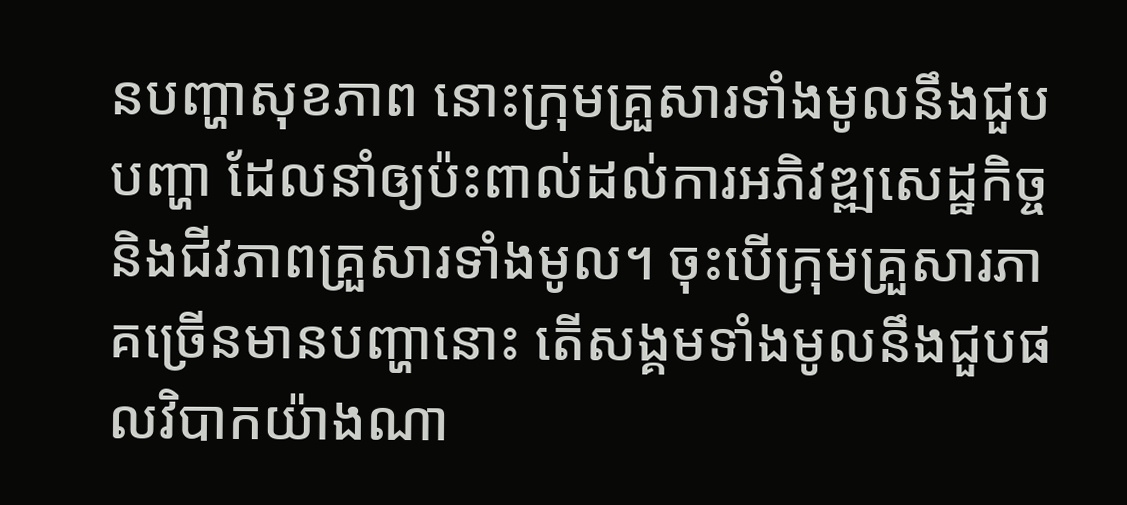នបញ្ហាសុខភាព នោះក្រុមគ្រួសារទាំងមូលនឹងជួបបញ្ហា ដែលនាំឲ្យប៉ះពាល់ដល់ការអភិវឌ្ឍសេដ្ឋកិច្ច និងជីវភាពគ្រួសារទាំងមូល។ ចុះបើក្រុមគ្រួសារភាគច្រើនមានបញ្ហានោះ តើសង្គមទាំងមូលនឹងជួបផលវិបាកយ៉ាងណា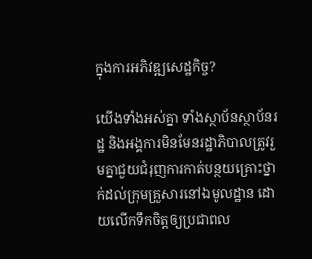ក្នុងការអភិវឌ្ឍសេដ្ឋកិច្ច?

យើងទាំងអស់គ្នា ទាំងស្ថាប័នស្ថាប័នរដ្ឋ និងអង្គការមិនមែនរដ្ឋាភិបាលត្រូវរួមគ្នាជួយជំរុញការកាត់បន្ថយគ្រោះថ្នាក់ដល់ក្រុមគ្រួសារនៅឯមូលដ្ឋាន ដោយលើកទឹកចិត្តឲ្យប្រជាពល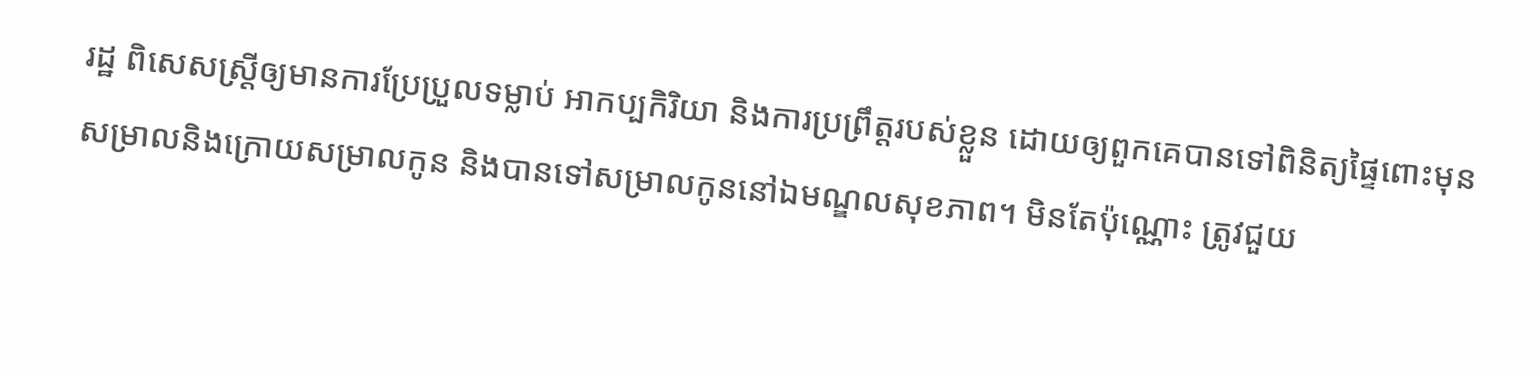រដ្ឋ ពិសេសស្ត្រីឲ្យមានការប្រែប្រួលទម្លាប់ អាកប្បកិរិយា និងការប្រព្រឹត្តរបស់ខ្លួន ដោយឲ្យពួកគេបានទៅពិនិត្យផ្ទៃពោះមុនសម្រាលនិងក្រោយសម្រាលកូន និងបានទៅសម្រាលកូននៅឯមណ្ឌលសុខភាព។ មិនតែប៉ុណ្ណោះ ត្រូវជួយ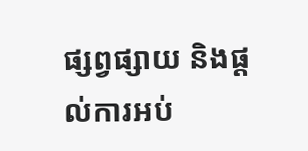ផ្សព្វផ្សាយ និងផ្ដល់ការអប់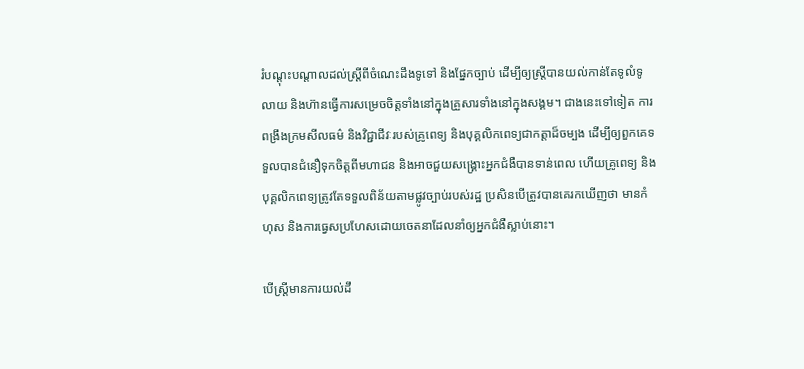រំបណ្ដុះបណ្ដាលដល់ស្ត្រីពីចំណេះដឹងទូទៅ និងផ្នែកច្បាប់ ដើម្បីឲ្យស្ត្រីបានយល់កាន់តែទូលំទូលាយ និងហ៊ានធ្វើការសម្រេចចិត្តទាំងនៅក្នុងគ្រួសារទាំងនៅក្នុងសង្គម។ ជាងនេះទៅទៀត ការពង្រឹងក្រមសីលធម៌ និងវិជ្ជាជីវៈរបស់គ្រូពេទ្យ និងបុគ្គលិកពេទ្យជាកត្តាដ៏ចម្បង ដើម្បីឲ្យពួកគេទទួលបានជំនឿទុកចិត្តពីមហាជន និងអាចជួយសង្គ្រោះអ្នកជំងឺបានទាន់ពេល ហើយគ្រូពេទ្យ និងបុគ្គលិកពេទ្យត្រូវតែទទួលពិន័យតាមផ្លូវច្បាប់របស់រដ្ឋ ប្រសិនបើត្រូវបានគេរកឃើញថា មានកំហុស និងការធ្វេសប្រហែសដោយចេតនាដែលនាំឲ្យអ្នកជំងឺស្លាប់នោះ។

បើស្ត្រីមានការយល់ដឹ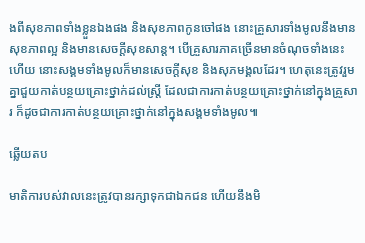ងពីសុខភាពទាំងខ្លួនឯងផង និងសុខភាពកូនចៅផង នោះគ្រួសារទាំងមូលនឹងមានសុខភាពល្អ និងមានសេចក្ដីសុខសាន្ត។ បើគ្រួសារភាគច្រើនមានចំណុចទាំងនេះហើយ នោះសង្គមទាំងមូលក៏មានសេចក្ដីសុខ និងសុភមង្គលដែរ។ ហេតុនេះត្រូវរួមគ្នាជួយកាត់បន្ថយគ្រោះថ្នាក់ដល់ស្រ្តី ដែលជាការកាត់បន្ថយគ្រោះថ្នាក់នៅក្នុងគ្រួសារ ក៏ដូចជាការកាត់បន្ថយគ្រោះថ្នាក់នៅក្នុងសង្គមទាំងមូល៕

ឆ្លើយតប

មាតិការបស់វាលនេះត្រូវបានរក្សាទុកជាឯកជន ហើយនឹងមិ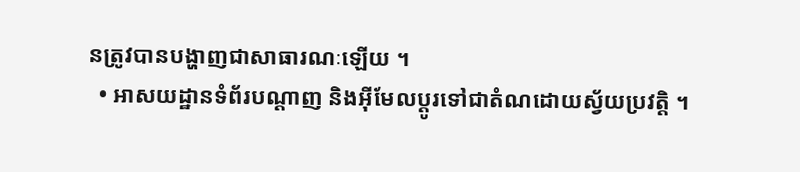នត្រូវបានបង្ហាញជាសាធារណៈឡើយ ។
  • អាសយដ្ឋានទំព័របណ្ដាញ និងអ៊ីមែលប្ដូរទៅជាតំណដោយស្វ័យប្រវត្តិ ។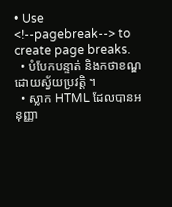• Use <!--pagebreak--> to create page breaks.
  • បំបែកបន្ទាត់ និងកថាខណ្ឌដោយស្វ័យប្រវត្តិ ។
  • ស្លាក HTML ដែលបានអនុញ្ញា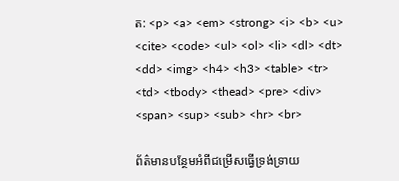ត: <p> <a> <em> <strong> <i> <b> <u> <cite> <code> <ul> <ol> <li> <dl> <dt> <dd> <img> <h4> <h3> <table> <tr> <td> <tbody> <thead> <pre> <div> <span> <sup> <sub> <hr> <br>

ព័ត៌មានបន្ថែមអំពីជម្រើសធ្វើទ្រង់ទ្រាយ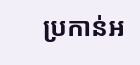ប្រកាន់អ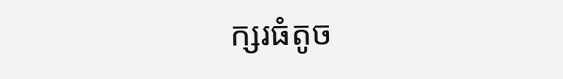ក្សរធំតូច